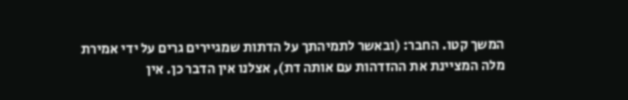המשך קטו. החבר: (ובאשר לתמיהתך על הדתות שמגיירים גרים על ידי אמירת מלה המציינת את ההזדהות עם אותה דת), אצלנו אין הדבר כן. אין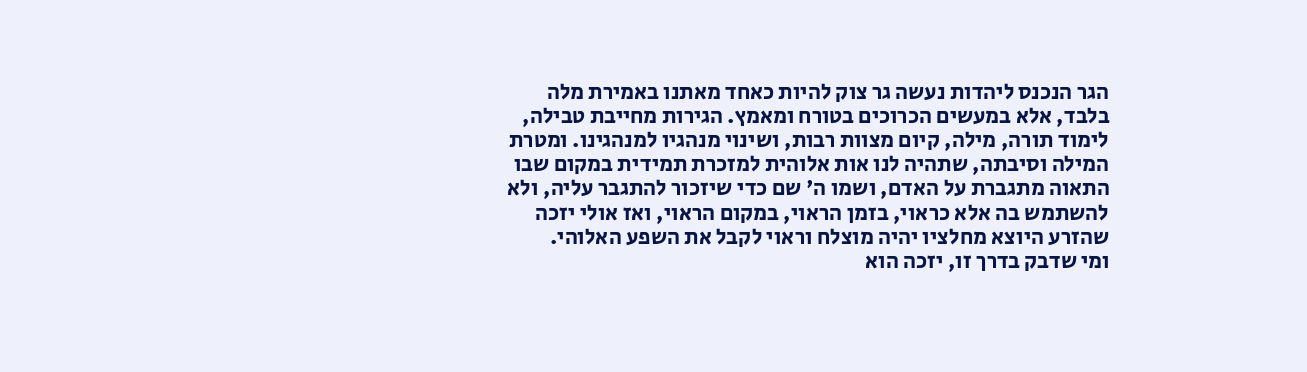הגר הנכנס ליהדות נעשה גר צוק להיות כאחד מאתנו באמירת מלה בלבד, אלא במעשים הכרוכים בטורח ומאמץ. הגירות מחייבת טבילה, לימוד תורה, מילה, קיום מצוות רבות, ושינוי מנהגיו למנהגינו. ומטרת המילה וסיבתה, שתהיה לנו אות אלוהית למזכרת תמידית במקום שבו התאוה מתגברת על האדם, ושמו ה' שם כדי שיזכור להתגבר עליה, ולא להשתמש בה אלא כראוי, בזמן הראוי, במקום הראוי, ואז אולי יזכה שהזרע היוצא מחלציו יהיה מוצלח וראוי לקבל את השפע האלוהי.
ומי שדבק בדרך זו, יזכה הוא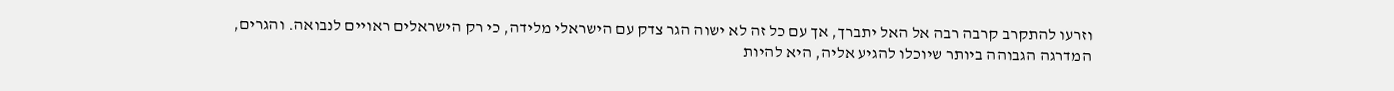וזרעו להתקרב קרבה רבה אל האל יתברך, אך עם כל זה לא ישוה הגר צדק עם הישראלי מלידה, כי רק הישראלים ראויים לנבואה. והגרים, המדרגה הגבוהה ביותר שיוכלו להגיע אליה, היא להיות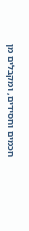חכמים וחסידים, ומקבלים מן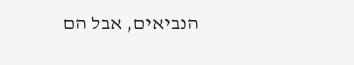הנביאים, אבל הם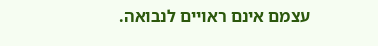עצמם אינם ראויים לנבואה.